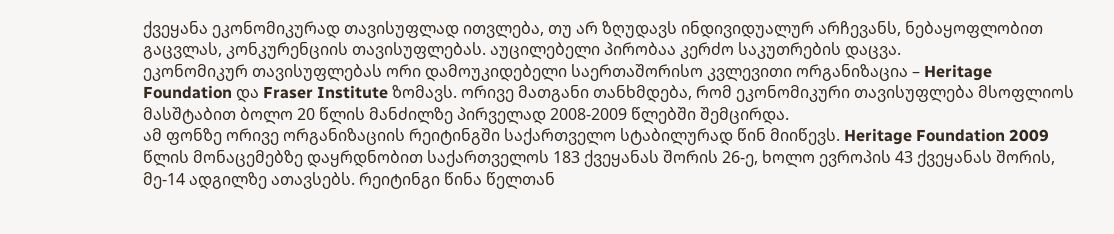ქვეყანა ეკონომიკურად თავისუფლად ითვლება, თუ არ ზღუდავს ინდივიდუალურ არჩევანს, ნებაყოფლობით გაცვლას, კონკურენციის თავისუფლებას. აუცილებელი პირობაა კერძო საკუთრების დაცვა.
ეკონომიკურ თავისუფლებას ორი დამოუკიდებელი საერთაშორისო კვლევითი ორგანიზაცია – Heritage Foundation და Fraser Institute ზომავს. ორივე მათგანი თანხმდება, რომ ეკონომიკური თავისუფლება მსოფლიოს მასშტაბით ბოლო 20 წლის მანძილზე პირველად 2008-2009 წლებში შემცირდა.
ამ ფონზე ორივე ორგანიზაციის რეიტინგში საქართველო სტაბილურად წინ მიიწევს. Heritage Foundation 2009 წლის მონაცემებზე დაყრდნობით საქართველოს 183 ქვეყანას შორის 26-ე, ხოლო ევროპის 43 ქვეყანას შორის, მე-14 ადგილზე ათავსებს. რეიტინგი წინა წელთან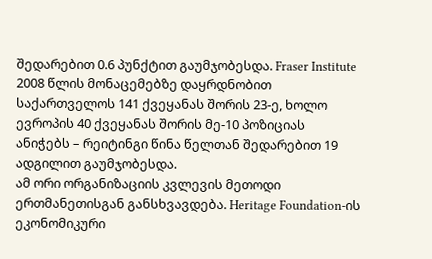შედარებით 0.6 პუნქტით გაუმჯობესდა. Fraser Institute 2008 წლის მონაცემებზე დაყრდნობით საქართველოს 141 ქვეყანას შორის 23-ე, ხოლო ევროპის 40 ქვეყანას შორის მე-10 პოზიციას ანიჭებს – რეიტინგი წინა წელთან შედარებით 19 ადგილით გაუმჯობესდა.
ამ ორი ორგანიზაციის კვლევის მეთოდი ერთმანეთისგან განსხვავდება. Heritage Foundation-ის ეკონომიკური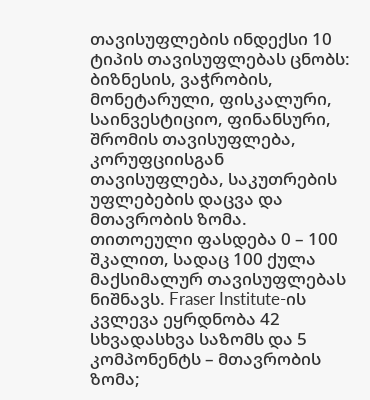თავისუფლების ინდექსი 10 ტიპის თავისუფლებას ცნობს: ბიზნესის, ვაჭრობის, მონეტარული, ფისკალური, საინვესტიციო, ფინანსური, შრომის თავისუფლება, კორუფციისგან თავისუფლება, საკუთრების უფლებების დაცვა და მთავრობის ზომა. თითოეული ფასდება 0 – 100 შკალით, სადაც 100 ქულა მაქსიმალურ თავისუფლებას ნიშნავს. Fraser Institute-ის კვლევა ეყრდნობა 42 სხვადასხვა საზომს და 5 კომპონენტს – მთავრობის ზომა;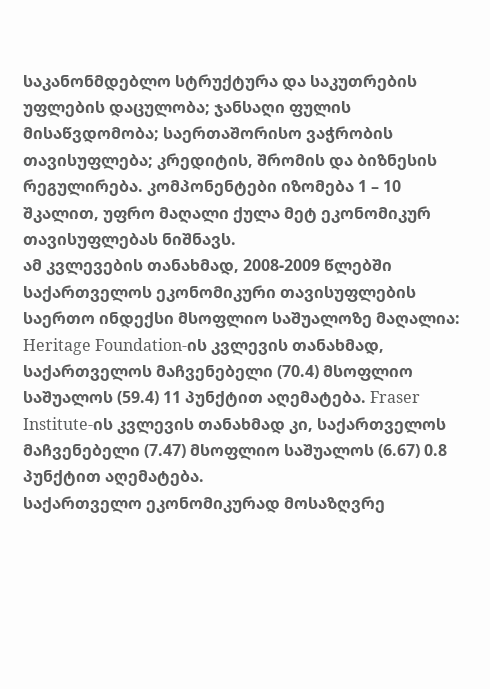საკანონმდებლო სტრუქტურა და საკუთრების უფლების დაცულობა; ჯანსაღი ფულის მისაწვდომობა; საერთაშორისო ვაჭრობის თავისუფლება; კრედიტის, შრომის და ბიზნესის რეგულირება. კომპონენტები იზომება 1 – 10 შკალით, უფრო მაღალი ქულა მეტ ეკონომიკურ თავისუფლებას ნიშნავს.
ამ კვლევების თანახმად, 2008-2009 წლებში საქართველოს ეკონომიკური თავისუფლების საერთო ინდექსი მსოფლიო საშუალოზე მაღალია: Heritage Foundation-ის კვლევის თანახმად, საქართველოს მაჩვენებელი (70.4) მსოფლიო საშუალოს (59.4) 11 პუნქტით აღემატება. Fraser Institute-ის კვლევის თანახმად კი, საქართველოს მაჩვენებელი (7.47) მსოფლიო საშუალოს (6.67) 0.8 პუნქტით აღემატება.
საქართველო ეკონომიკურად მოსაზღვრე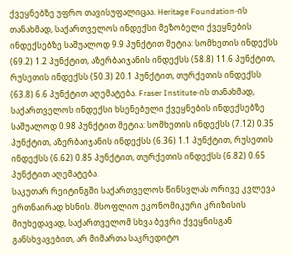ქვეყნებზე უფრო თავისუფალიცაა. Heritage Foundation-ის თანახმად, საქართველოს ინდექსი მეზობელი ქვეყნების ინდექსებზე საშუალოდ 9.9 პუნქტით მეტია: სომხეთის ინდექსს (69.2) 1.2 პუნქტით, აზერბაიჯანის ინდექსს (58.8) 11.6 პუნქტით, რუსეთის ინდექსს (50.3) 20.1 პუნქტით, თურქეთის ინდექსს (63.8) 6.6 პუნქტით აღემატება. Fraser Institute-ის თანახმად, საქართველოს ინდექსი ხსენებული ქვეყნების ინდექსებზე საშუალოდ 0.98 პუნქტით მეტია: სომხეთის ინდექსს (7.12) 0.35 პუნქტით, აზერბაიჯანის ინდექსს (6.36) 1.1 პუნქტით, რუსეთის ინდექსს (6.62) 0.85 პუნქტით, თურქეთის ინდექსს (6.82) 0.65 პუნქტით აღემატება.
საკუთარ რეიტინგში საქართველოს წინსვლას ორივე კვლევა ერთნაირად ხსნის. მსოფლიო ეკონომიკური კრიზისის მიუხედავად, საქართველომ სხვა ბევრი ქვეყნისგან განსხვავებით, არ მიმართა საკრედიტო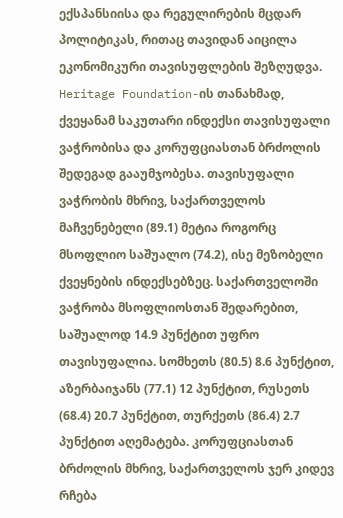ექსპანსიისა და რეგულირების მცდარ პოლიტიკას, რითაც თავიდან აიცილა ეკონომიკური თავისუფლების შეზღუდვა. Heritage Foundation-ის თანახმად, ქვეყანამ საკუთარი ინდექსი თავისუფალი ვაჭრობისა და კორუფციასთან ბრძოლის შედეგად გააუმჯობესა. თავისუფალი ვაჭრობის მხრივ, საქართველოს მაჩვენებელი (89.1) მეტია როგორც მსოფლიო საშუალო (74.2), ისე მეზობელი ქვეყნების ინდექსებზეც. საქართველოში ვაჭრობა მსოფლიოსთან შედარებით, საშუალოდ 14.9 პუნქტით უფრო თავისუფალია. სომხეთს (80.5) 8.6 პუნქტით, აზერბაიჯანს (77.1) 12 პუნქტით, რუსეთს (68.4) 20.7 პუნქტით, თურქეთს (86.4) 2.7 პუნქტით აღემატება. კორუფციასთან ბრძოლის მხრივ, საქართველოს ჯერ კიდევ რჩება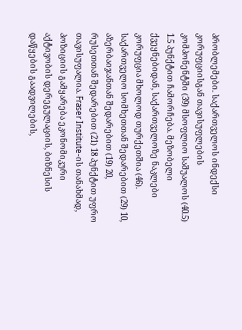პრობლემები. საქართველოს ინდექსი კორუფციისგან თავისუფლების კომპონენტში (39) მსოფლიო საშუალოს (40.5) 1.5 პუნქტით ჩამორჩება. მეზობელი ქვეყნებიდან, საქართველოზე ნაკლები კორუფცია მხოლოდ თურქეთშია (46). საქართველო სომხეთთან შედარებით (29) 10, აზერბაიჯანთან შედარებით (19) 20, რუსეთთან შედარებით (21) 18 პუნქტით უფრო თავისუფალია. Fraser Institute-ის თანახმად, პოზიციის გამყარება ეკონომიკური აქტივობის დერეგულაციის, ბიზნესის დაწყების გაადვილების,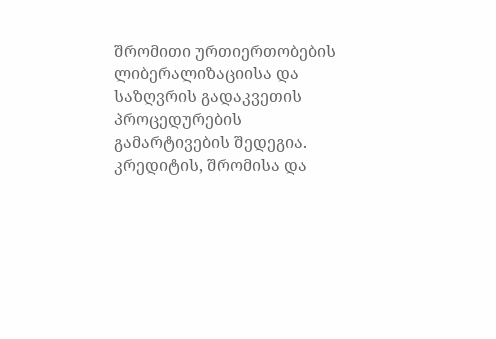შრომითი ურთიერთობების ლიბერალიზაციისა და საზღვრის გადაკვეთის პროცედურების გამარტივების შედეგია. კრედიტის, შრომისა და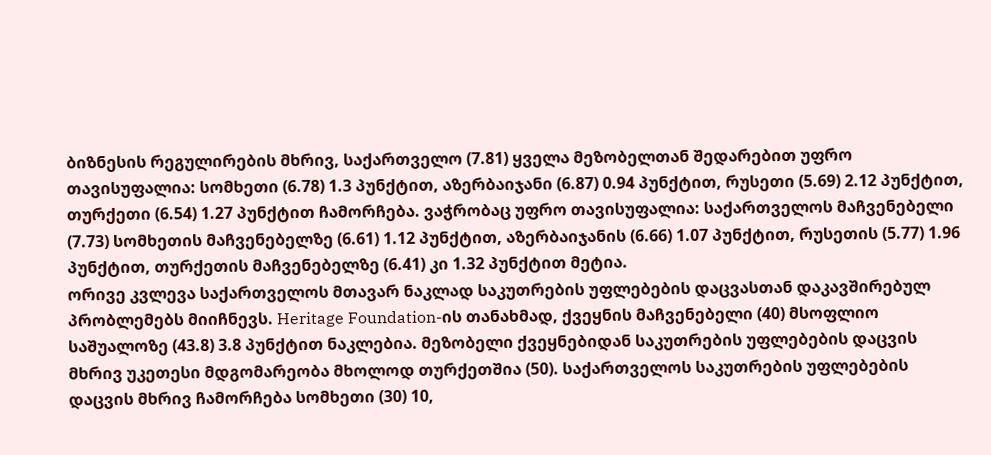ბიზნესის რეგულირების მხრივ, საქართველო (7.81) ყველა მეზობელთან შედარებით უფრო თავისუფალია: სომხეთი (6.78) 1.3 პუნქტით, აზერბაიჯანი (6.87) 0.94 პუნქტით, რუსეთი (5.69) 2.12 პუნქტით, თურქეთი (6.54) 1.27 პუნქტით ჩამორჩება. ვაჭრობაც უფრო თავისუფალია: საქართველოს მაჩვენებელი (7.73) სომხეთის მაჩვენებელზე (6.61) 1.12 პუნქტით, აზერბაიჯანის (6.66) 1.07 პუნქტით, რუსეთის (5.77) 1.96 პუნქტით, თურქეთის მაჩვენებელზე (6.41) კი 1.32 პუნქტით მეტია.
ორივე კვლევა საქართველოს მთავარ ნაკლად საკუთრების უფლებების დაცვასთან დაკავშირებულ პრობლემებს მიიჩნევს. Heritage Foundation-ის თანახმად, ქვეყნის მაჩვენებელი (40) მსოფლიო საშუალოზე (43.8) 3.8 პუნქტით ნაკლებია. მეზობელი ქვეყნებიდან საკუთრების უფლებების დაცვის მხრივ უკეთესი მდგომარეობა მხოლოდ თურქეთშია (50). საქართველოს საკუთრების უფლებების დაცვის მხრივ ჩამორჩება სომხეთი (30) 10,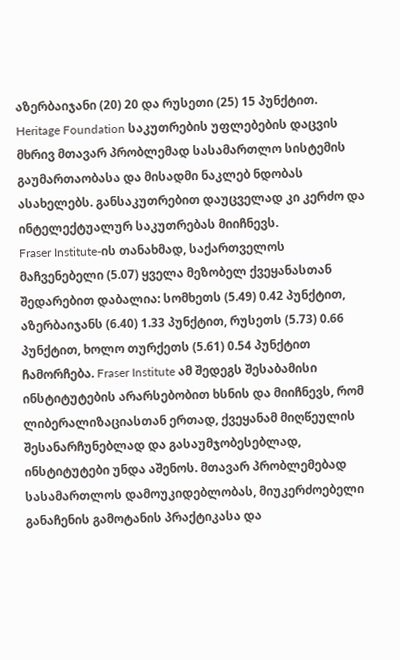აზერბაიჯანი (20) 20 და რუსეთი (25) 15 პუნქტით. Heritage Foundation საკუთრების უფლებების დაცვის მხრივ მთავარ პრობლემად სასამართლო სისტემის გაუმართაობასა და მისადმი ნაკლებ ნდობას ასახელებს. განსაკუთრებით დაუცველად კი კერძო და ინტელექტუალურ საკუთრებას მიიჩნევს.
Fraser Institute-ის თანახმად, საქართველოს მაჩვენებელი (5.07) ყველა მეზობელ ქვეყანასთან შედარებით დაბალია: სომხეთს (5.49) 0.42 პუნქტით, აზერბაიჯანს (6.40) 1.33 პუნქტით, რუსეთს (5.73) 0.66 პუნქტით, ხოლო თურქეთს (5.61) 0.54 პუნქტით ჩამორჩება. Fraser Institute ამ შედეგს შესაბამისი ინსტიტუტების არარსებობით ხსნის და მიიჩნევს, რომ ლიბერალიზაციასთან ერთად, ქვეყანამ მიღწეულის შესანარჩუნებლად და გასაუმჯობესებლად, ინსტიტუტები უნდა აშენოს. მთავარ პრობლემებად სასამართლოს დამოუკიდებლობას, მიუკერძოებელი განაჩენის გამოტანის პრაქტიკასა და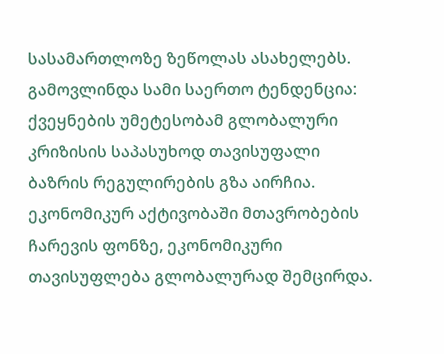სასამართლოზე ზეწოლას ასახელებს.
გამოვლინდა სამი საერთო ტენდენცია: ქვეყნების უმეტესობამ გლობალური კრიზისის საპასუხოდ თავისუფალი ბაზრის რეგულირების გზა აირჩია. ეკონომიკურ აქტივობაში მთავრობების ჩარევის ფონზე, ეკონომიკური თავისუფლება გლობალურად შემცირდა.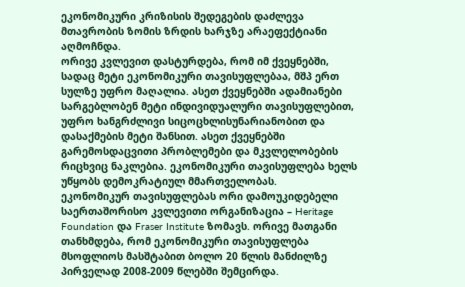ეკონომიკური კრიზისის შედეგების დაძლევა მთავრობის ზომის ზრდის ხარჯზე არაეფექტიანი აღმოჩნდა.
ორივე კვლევით დასტურდება, რომ იმ ქვეყნებში, სადაც მეტი ეკონომიკური თავისუფლებაა, მშპ ერთ სულზე უფრო მაღალია. ასეთ ქვეყნებში ადამიანები სარგებლობენ მეტი ინდივიდუალური თავისუფლებით, უფრო ხანგრძლივი სიცოცხლისუნარიანობით და დასაქმების მეტი შანსით. ასეთ ქვეყნებში გარემოსდაცვითი პრობლემები და მკვლელობების რიცხვიც ნაკლებია. ეკონომიკური თავისუფლება ხელს უწყობს დემოკრატიულ მმართველობას.
ეკონომიკურ თავისუფლებას ორი დამოუკიდებელი საერთაშორისო კვლევითი ორგანიზაცია – Heritage Foundation და Fraser Institute ზომავს. ორივე მათგანი თანხმდება, რომ ეკონომიკური თავისუფლება მსოფლიოს მასშტაბით ბოლო 20 წლის მანძილზე პირველად 2008-2009 წლებში შემცირდა.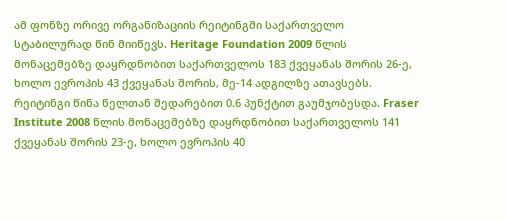ამ ფონზე ორივე ორგანიზაციის რეიტინგში საქართველო სტაბილურად წინ მიიწევს. Heritage Foundation 2009 წლის მონაცემებზე დაყრდნობით საქართველოს 183 ქვეყანას შორის 26-ე, ხოლო ევროპის 43 ქვეყანას შორის, მე-14 ადგილზე ათავსებს. რეიტინგი წინა წელთან შედარებით 0.6 პუნქტით გაუმჯობესდა. Fraser Institute 2008 წლის მონაცემებზე დაყრდნობით საქართველოს 141 ქვეყანას შორის 23-ე, ხოლო ევროპის 40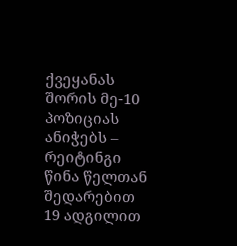ქვეყანას შორის მე-10 პოზიციას ანიჭებს – რეიტინგი წინა წელთან შედარებით 19 ადგილით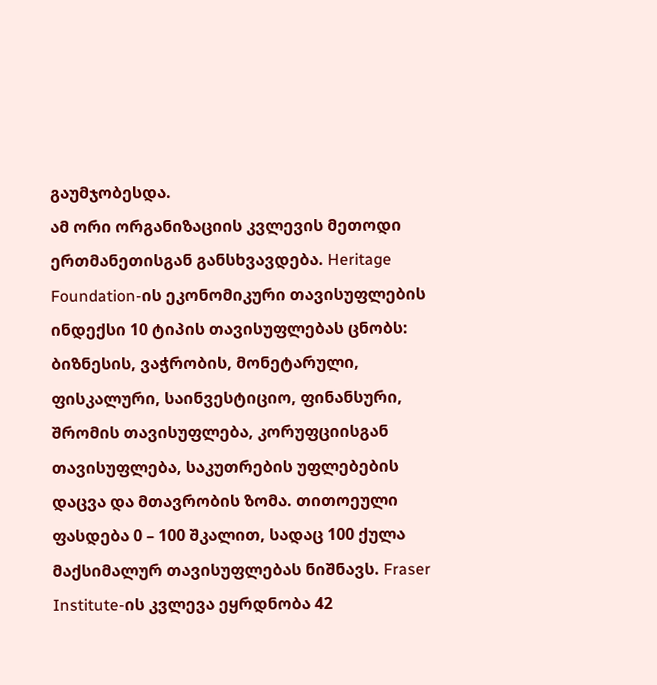გაუმჯობესდა.
ამ ორი ორგანიზაციის კვლევის მეთოდი ერთმანეთისგან განსხვავდება. Heritage Foundation-ის ეკონომიკური თავისუფლების ინდექსი 10 ტიპის თავისუფლებას ცნობს: ბიზნესის, ვაჭრობის, მონეტარული, ფისკალური, საინვესტიციო, ფინანსური, შრომის თავისუფლება, კორუფციისგან თავისუფლება, საკუთრების უფლებების დაცვა და მთავრობის ზომა. თითოეული ფასდება 0 – 100 შკალით, სადაც 100 ქულა მაქსიმალურ თავისუფლებას ნიშნავს. Fraser Institute-ის კვლევა ეყრდნობა 42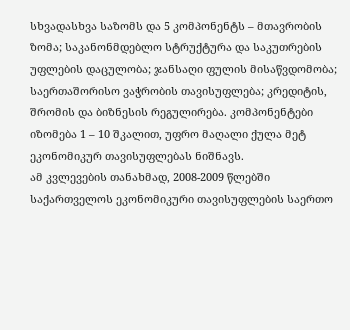სხვადასხვა საზომს და 5 კომპონენტს – მთავრობის ზომა; საკანონმდებლო სტრუქტურა და საკუთრების უფლების დაცულობა; ჯანსაღი ფულის მისაწვდომობა; საერთაშორისო ვაჭრობის თავისუფლება; კრედიტის, შრომის და ბიზნესის რეგულირება. კომპონენტები იზომება 1 – 10 შკალით, უფრო მაღალი ქულა მეტ ეკონომიკურ თავისუფლებას ნიშნავს.
ამ კვლევების თანახმად, 2008-2009 წლებში საქართველოს ეკონომიკური თავისუფლების საერთო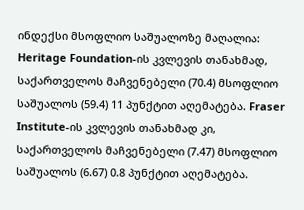ინდექსი მსოფლიო საშუალოზე მაღალია: Heritage Foundation-ის კვლევის თანახმად, საქართველოს მაჩვენებელი (70.4) მსოფლიო საშუალოს (59.4) 11 პუნქტით აღემატება. Fraser Institute-ის კვლევის თანახმად კი, საქართველოს მაჩვენებელი (7.47) მსოფლიო საშუალოს (6.67) 0.8 პუნქტით აღემატება.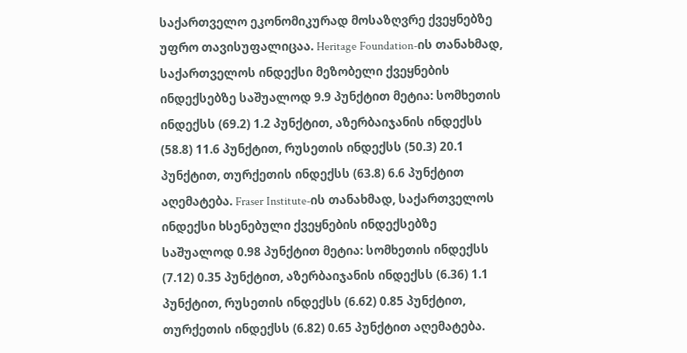საქართველო ეკონომიკურად მოსაზღვრე ქვეყნებზე უფრო თავისუფალიცაა. Heritage Foundation-ის თანახმად, საქართველოს ინდექსი მეზობელი ქვეყნების ინდექსებზე საშუალოდ 9.9 პუნქტით მეტია: სომხეთის ინდექსს (69.2) 1.2 პუნქტით, აზერბაიჯანის ინდექსს (58.8) 11.6 პუნქტით, რუსეთის ინდექსს (50.3) 20.1 პუნქტით, თურქეთის ინდექსს (63.8) 6.6 პუნქტით აღემატება. Fraser Institute-ის თანახმად, საქართველოს ინდექსი ხსენებული ქვეყნების ინდექსებზე საშუალოდ 0.98 პუნქტით მეტია: სომხეთის ინდექსს (7.12) 0.35 პუნქტით, აზერბაიჯანის ინდექსს (6.36) 1.1 პუნქტით, რუსეთის ინდექსს (6.62) 0.85 პუნქტით, თურქეთის ინდექსს (6.82) 0.65 პუნქტით აღემატება.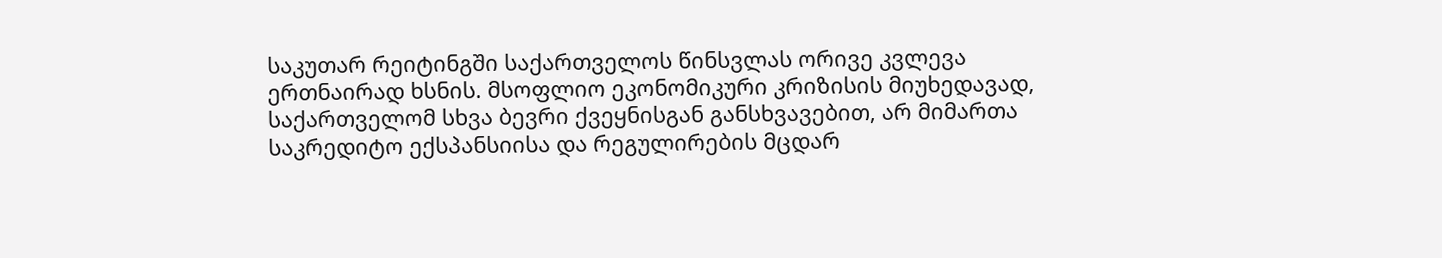საკუთარ რეიტინგში საქართველოს წინსვლას ორივე კვლევა ერთნაირად ხსნის. მსოფლიო ეკონომიკური კრიზისის მიუხედავად, საქართველომ სხვა ბევრი ქვეყნისგან განსხვავებით, არ მიმართა საკრედიტო ექსპანსიისა და რეგულირების მცდარ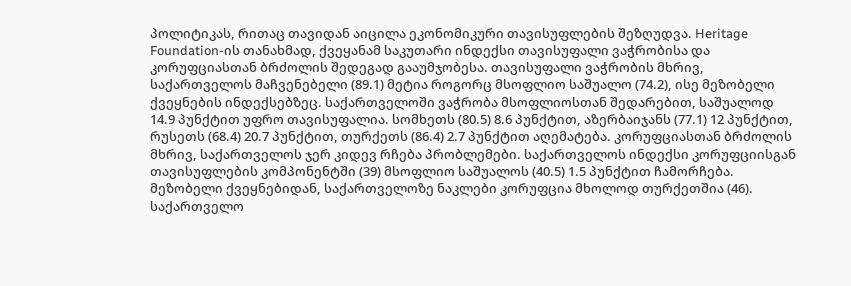პოლიტიკას, რითაც თავიდან აიცილა ეკონომიკური თავისუფლების შეზღუდვა. Heritage Foundation-ის თანახმად, ქვეყანამ საკუთარი ინდექსი თავისუფალი ვაჭრობისა და კორუფციასთან ბრძოლის შედეგად გააუმჯობესა. თავისუფალი ვაჭრობის მხრივ, საქართველოს მაჩვენებელი (89.1) მეტია როგორც მსოფლიო საშუალო (74.2), ისე მეზობელი ქვეყნების ინდექსებზეც. საქართველოში ვაჭრობა მსოფლიოსთან შედარებით, საშუალოდ 14.9 პუნქტით უფრო თავისუფალია. სომხეთს (80.5) 8.6 პუნქტით, აზერბაიჯანს (77.1) 12 პუნქტით, რუსეთს (68.4) 20.7 პუნქტით, თურქეთს (86.4) 2.7 პუნქტით აღემატება. კორუფციასთან ბრძოლის მხრივ, საქართველოს ჯერ კიდევ რჩება პრობლემები. საქართველოს ინდექსი კორუფციისგან თავისუფლების კომპონენტში (39) მსოფლიო საშუალოს (40.5) 1.5 პუნქტით ჩამორჩება. მეზობელი ქვეყნებიდან, საქართველოზე ნაკლები კორუფცია მხოლოდ თურქეთშია (46). საქართველო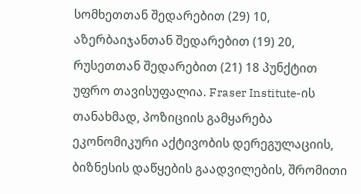სომხეთთან შედარებით (29) 10, აზერბაიჯანთან შედარებით (19) 20, რუსეთთან შედარებით (21) 18 პუნქტით უფრო თავისუფალია. Fraser Institute-ის თანახმად, პოზიციის გამყარება ეკონომიკური აქტივობის დერეგულაციის, ბიზნესის დაწყების გაადვილების, შრომითი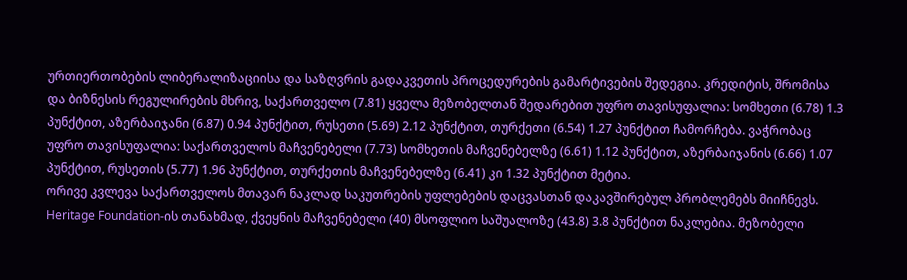ურთიერთობების ლიბერალიზაციისა და საზღვრის გადაკვეთის პროცედურების გამარტივების შედეგია. კრედიტის, შრომისა და ბიზნესის რეგულირების მხრივ, საქართველო (7.81) ყველა მეზობელთან შედარებით უფრო თავისუფალია: სომხეთი (6.78) 1.3 პუნქტით, აზერბაიჯანი (6.87) 0.94 პუნქტით, რუსეთი (5.69) 2.12 პუნქტით, თურქეთი (6.54) 1.27 პუნქტით ჩამორჩება. ვაჭრობაც უფრო თავისუფალია: საქართველოს მაჩვენებელი (7.73) სომხეთის მაჩვენებელზე (6.61) 1.12 პუნქტით, აზერბაიჯანის (6.66) 1.07 პუნქტით, რუსეთის (5.77) 1.96 პუნქტით, თურქეთის მაჩვენებელზე (6.41) კი 1.32 პუნქტით მეტია.
ორივე კვლევა საქართველოს მთავარ ნაკლად საკუთრების უფლებების დაცვასთან დაკავშირებულ პრობლემებს მიიჩნევს. Heritage Foundation-ის თანახმად, ქვეყნის მაჩვენებელი (40) მსოფლიო საშუალოზე (43.8) 3.8 პუნქტით ნაკლებია. მეზობელი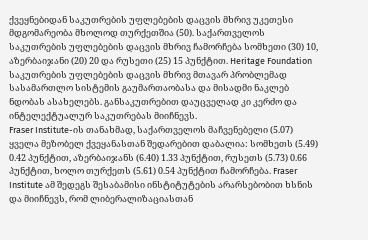ქვეყნებიდან საკუთრების უფლებების დაცვის მხრივ უკეთესი მდგომარეობა მხოლოდ თურქეთშია (50). საქართველოს საკუთრების უფლებების დაცვის მხრივ ჩამორჩება სომხეთი (30) 10, აზერბაიჯანი (20) 20 და რუსეთი (25) 15 პუნქტით. Heritage Foundation საკუთრების უფლებების დაცვის მხრივ მთავარ პრობლემად სასამართლო სისტემის გაუმართაობასა და მისადმი ნაკლებ ნდობას ასახელებს. განსაკუთრებით დაუცველად კი კერძო და ინტელექტუალურ საკუთრებას მიიჩნევს.
Fraser Institute-ის თანახმად, საქართველოს მაჩვენებელი (5.07) ყველა მეზობელ ქვეყანასთან შედარებით დაბალია: სომხეთს (5.49) 0.42 პუნქტით, აზერბაიჯანს (6.40) 1.33 პუნქტით, რუსეთს (5.73) 0.66 პუნქტით, ხოლო თურქეთს (5.61) 0.54 პუნქტით ჩამორჩება. Fraser Institute ამ შედეგს შესაბამისი ინსტიტუტების არარსებობით ხსნის და მიიჩნევს, რომ ლიბერალიზაციასთან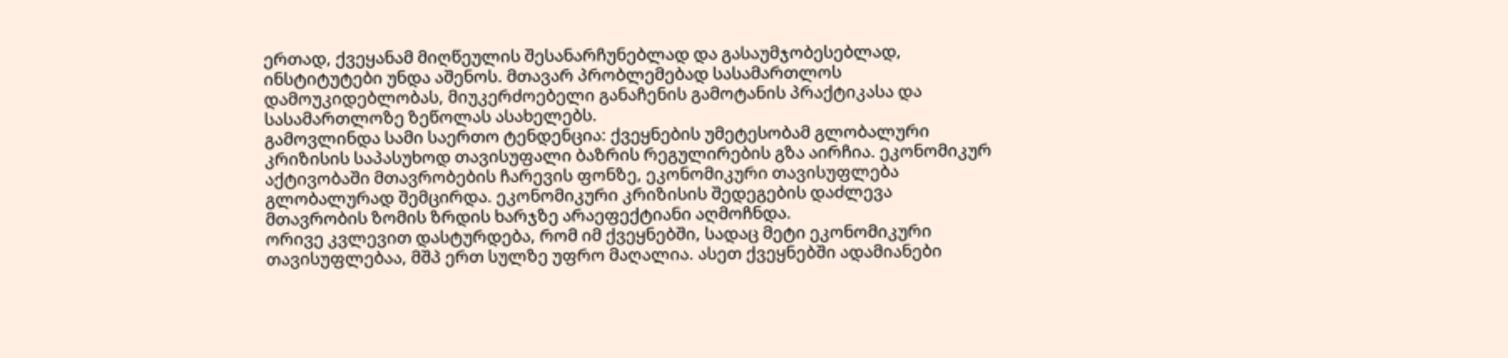ერთად, ქვეყანამ მიღწეულის შესანარჩუნებლად და გასაუმჯობესებლად, ინსტიტუტები უნდა აშენოს. მთავარ პრობლემებად სასამართლოს დამოუკიდებლობას, მიუკერძოებელი განაჩენის გამოტანის პრაქტიკასა და სასამართლოზე ზეწოლას ასახელებს.
გამოვლინდა სამი საერთო ტენდენცია: ქვეყნების უმეტესობამ გლობალური კრიზისის საპასუხოდ თავისუფალი ბაზრის რეგულირების გზა აირჩია. ეკონომიკურ აქტივობაში მთავრობების ჩარევის ფონზე, ეკონომიკური თავისუფლება გლობალურად შემცირდა. ეკონომიკური კრიზისის შედეგების დაძლევა მთავრობის ზომის ზრდის ხარჯზე არაეფექტიანი აღმოჩნდა.
ორივე კვლევით დასტურდება, რომ იმ ქვეყნებში, სადაც მეტი ეკონომიკური თავისუფლებაა, მშპ ერთ სულზე უფრო მაღალია. ასეთ ქვეყნებში ადამიანები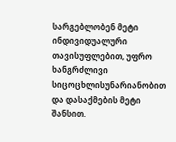სარგებლობენ მეტი ინდივიდუალური თავისუფლებით, უფრო ხანგრძლივი სიცოცხლისუნარიანობით და დასაქმების მეტი შანსით.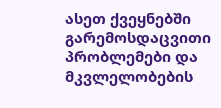ასეთ ქვეყნებში გარემოსდაცვითი პრობლემები და მკვლელობების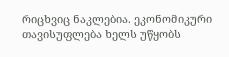რიცხვიც ნაკლებია. ეკონომიკური თავისუფლება ხელს უწყობს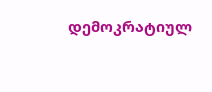დემოკრატიულ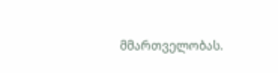მმართველობას.